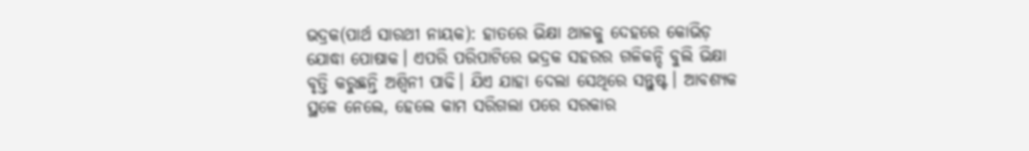ଭଦ୍ରକ(ପାର୍ଥ ସାରଥୀ ନାୟକ): ହାତରେ ଭିକ୍ଷା ଥାଳକୁ ଦେହରେ କୋଭିଡ଼ ଯୋଦ୍ଧା ପୋଷାକ। ଏପରି ପରିପାଟିରେ ଭଦ୍ରକ ସହରର ଗଳିକନ୍ଦି ବୁଲି ଭିକ୍ଷା ବୃତ୍ତି କରୁଛନ୍ତି ଅଶ୍ୱିନୀ ପାଢି। ଯିଏ ଯାହା ଦେଲା ସେଥିରେ ସନ୍ତୁଷ୍ଟ। ଆବଶ୍ୟକ ସ୍ଥଳେ ନେଲେ, ହେଲେ କାମ ସରିଗଲା ପରେ ସରକାର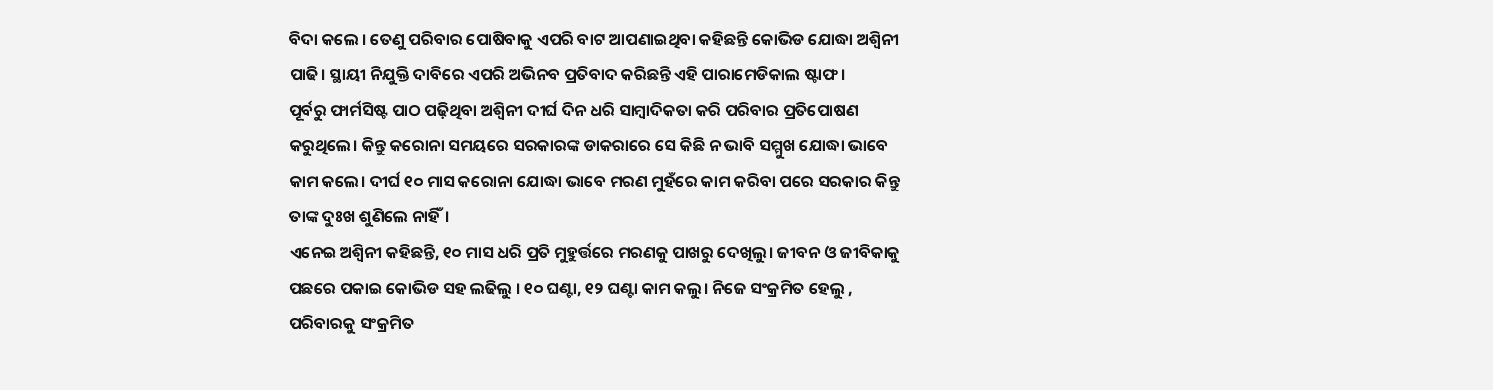ବିଦା କଲେ । ତେଣୁ ପରିବାର ପୋଷିବାକୁ ଏପରି ବାଟ ଆପଣାଇଥିବା କହିଛନ୍ତି କୋଭିଡ ଯୋଦ୍ଧା ଅଶ୍ୱିନୀ ପାଢି। ସ୍ଥାୟୀ ନିଯୁକ୍ତି ଦାବିରେ ଏପରି ଅଭିନବ ପ୍ରତିବାଦ କରିଛନ୍ତି ଏହି ପାରାମେଡିକାଲ ଷ୍ଟାଫ।
ପୂର୍ବରୁ ଫାର୍ମସିଷ୍ଟ ପାଠ ପଢ଼ିଥିବା ଅଶ୍ୱିନୀ ଦୀର୍ଘ ଦିନ ଧରି ସାମ୍ବାଦିକତା କରି ପରିବାର ପ୍ରତିପୋଷଣ କରୁଥିଲେ। କିନ୍ତୁ କରୋନା ସମୟରେ ସରକାରଙ୍କ ଡାକରାରେ ସେ କିଛି ନ ଭାବି ସମ୍ମୁଖ ଯୋଦ୍ଧା ଭାବେ କାମ କଲେ। ଦୀର୍ଘ ୧୦ ମାସ କରୋନା ଯୋଦ୍ଧା ଭାବେ ମରଣ ମୁହଁରେ କାମ କରିବା ପରେ ସରକାର କିନ୍ତୁ ତାଙ୍କ ଦୁଃଖ ଶୁଣିଲେ ନାହିଁ।
ଏନେଇ ଅଶ୍ୱିନୀ କହିଛନ୍ତି, ୧୦ ମାସ ଧରି ପ୍ରତି ମୁହୁର୍ତ୍ତରେ ମରଣକୁ ପାଖରୁ ଦେଖିଲୁ। ଜୀବନ ଓ ଜୀବିକାକୁ ପଛରେ ପକାଇ କୋଭିଡ ସହ ଲଢିଲୁ । ୧୦ ଘଣ୍ଟା, ୧୨ ଘଣ୍ଟା କାମ କଲୁ। ନିଜେ ସଂକ୍ରମିତ ହେଲୁ , ପରିବାରକୁ ସଂକ୍ରମିତ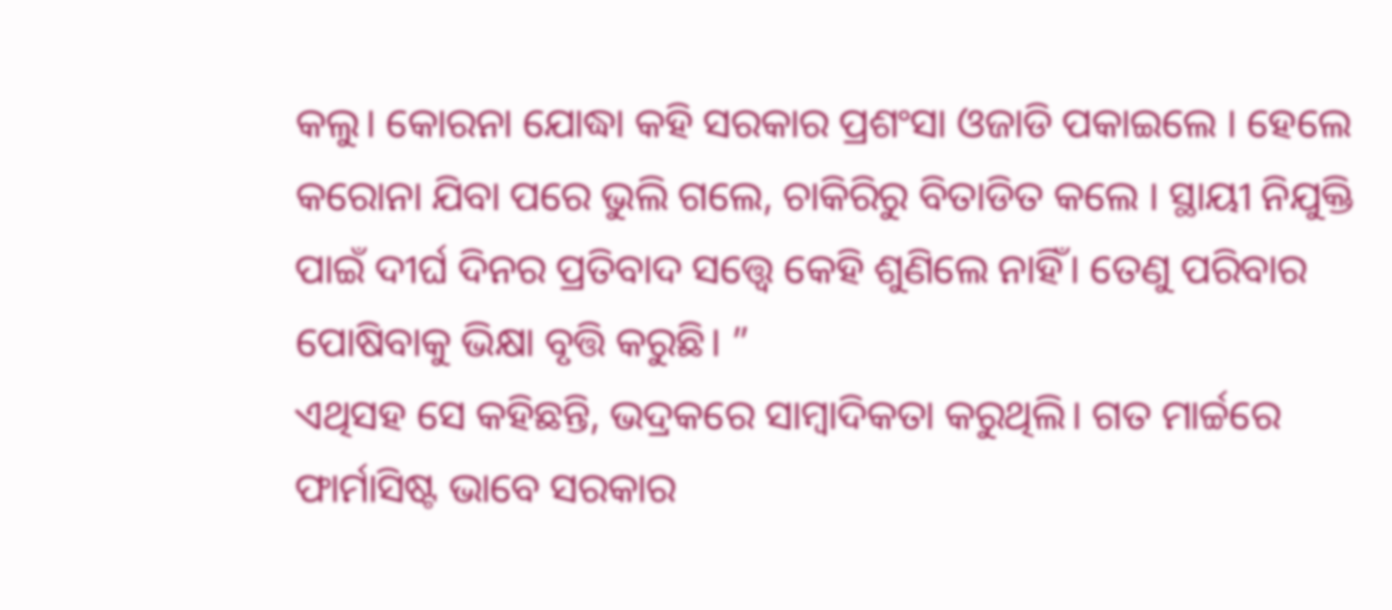କଲୁ। କୋରନା ଯୋଦ୍ଧା କହି ସରକାର ପ୍ରଶଂସା ଓଜାଡି ପକାଇଲେ । ହେଲେ କରୋନା ଯିବା ପରେ ଭୁଲି ଗଲେ, ଚାକିରିରୁ ବିତାଡିତ କଲେ । ସ୍ଥାୟୀ ନିଯୁକ୍ତି ପାଇଁ ଦୀର୍ଘ ଦିନର ପ୍ରତିବାଦ ସତ୍ତ୍ୱେ କେହି ଶୁଣିଲେ ନାହିଁ। ତେଣୁ ପରିବାର ପୋଷିବାକୁ ଭିକ୍ଷା ବୃତ୍ତି କରୁଛି। ”
ଏଥିସହ ସେ କହିଛନ୍ତି, ଭଦ୍ରକରେ ସାମ୍ବାଦିକତା କରୁଥିଲି। ଗତ ମାର୍ଚ୍ଚରେ ଫାର୍ମାସିଷ୍ଟ ଭାବେ ସରକାର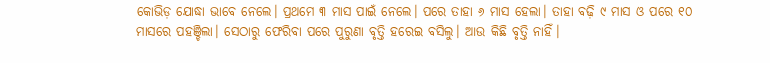କୋଭିଡ଼ ଯୋଦ୍ଧା ଭାବେ ନେଲେ। ପ୍ରଥମେ ୩ ମାସ ପାଇଁ ନେଲେ। ପରେ ତାହା ୬ ମାସ ହେଲା। ତାହା ବଢ଼ି ୯ ମାସ ଓ ପରେ ୧୦ ମାସରେ ପହଞ୍ଚିଲା। ସେଠାରୁ ଫେରିବା ପରେ ପୁରୁଣା ବୃତ୍ତି ହରେଇ ବସିଲୁ। ଆଉ କିଛି ବୃତ୍ତି ନାହିଁ।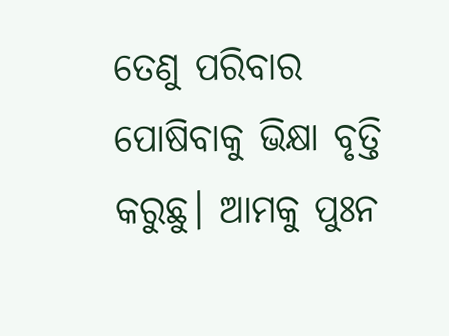ତେଣୁ ପରିବାର ପୋଷିବାକୁ ଭିକ୍ଷା ବୃତ୍ତି କରୁଛୁ। ଆମକୁ ପୁଃନ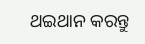ଥଇଥାନ କରନ୍ତୁ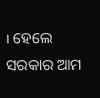। ହେଲେ ସରକାର ଆମ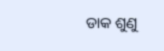ଡାକ ଶୁଣୁ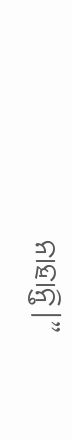ନାହାନ୍ତି।”